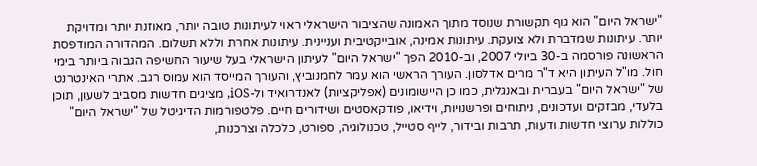"ישראל היום" הוא גוף תקשורת שנוסד מתוך האמונה שהציבור הישראלי ראוי לעיתונות טובה יותר, מאוזנת יותר ומדויקת יותר. עיתונות שמדברת ולא צועקת. עיתונות אמינה, אובייקטיבית ועניינית. עיתונות אחרת וללא תשלום. המהדורה המודפסת הראשונה פורסמה ב-30 ביולי 2007, וב-2010 הפך "ישראל היום" לעיתון הישראלי בעל שיעור החשיפה הגבוה ביותר בימי חול. מו"ל העיתון היא ד"ר מרים אדלסון. העורך הראשי הוא עמר לחמנוביץ, והעורך המייסד הוא עמוס רגב. אתרי האינטרנט של "ישראל היום" בעברית ובאנגלית, כמו כן היישומונים (אפליקציות) לאנדרואיד ול-iOS, מציגים חדשות מסביב לשעון, תוכן בלעדי, מבזקים ועדכונים, ניתוחים ופרשנויות, וידיאו, פודקאסטים ושידורים חיים. פלטפורמות הדיגיטל של "ישראל היום" כוללות ערוצי חדשות ודעות, תרבות ובידור, לייף סטייל, טכנולוגיה, ספורט, כלכלה וצרכנות,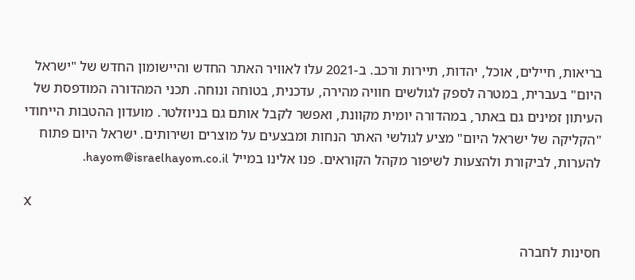בריאות, חיילים, אוכל, יהדות, תיירות ורכב. ב-2021 עלו לאוויר האתר החדש והיישומון החדש של "ישראל היום" בעברית, במטרה לספק לגולשים חוויה מהירה, עדכנית, בטוחה ונוחה. תכני המהדורה המודפסת של העיתון זמינים גם באתר, במהדורה יומית מקוונת, ואפשר לקבל אותם גם בניוזלטר. מועדון ההטבות הייחודי "הקליקה של ישראל היום" מציע לגולשי האתר הנחות ומבצעים על מוצרים ושירותים. ישראל היום פתוח להערות, לביקורת ולהצעות לשיפור מקהל הקוראים. פנו אלינו במייל hayom@israelhayom.co.il.

X

חסינות לחברה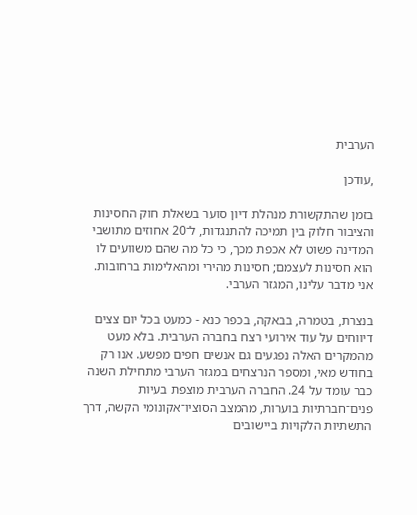הערבית

,עודכן

בזמן שהתקשורת מנהלת דיון סוער בשאלת חוק החסינות והציבור חלוק בין תמיכה להתנגדות, ל־20 אחוזים מתושבי המדינה פשוט לא אכפת מכך, כי כל מה שהם משוועים לו הוא חסינות לעצמם; חסינות מהירי ומהאלימות ברחובות. אני מדבר עלינו, המגזר הערבי.

בנצרת, בטמרה, בבאקה, בכפר כנא - כמעט בכל יום צצים דיווחים על עוד אירועי רצח בחברה הערבית. בלא מעט מהמקרים האלה נפגעים גם אנשים חפים מפשע. אנו רק בחודש מאי, ומספר הנרצחים במגזר הערבי מתחילת השנה כבר עומד על 24. החברה הערבית מוצפת בעיות פנים־חברתיות בוערות, מהמצב הסוציו־אקונומי הקשה, דרך התשתיות הלקויות ביישובים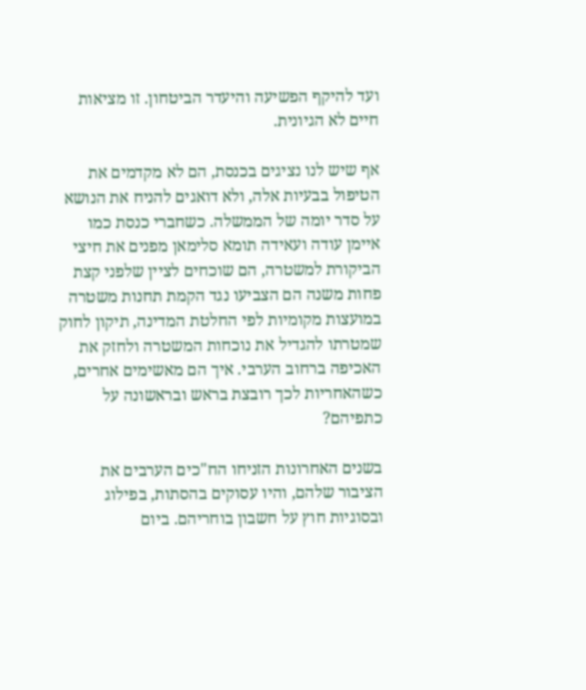ועד להיקף הפשיעה והיעדר הביטחון. זו מציאות חיים לא הגיונית.

אף שיש לנו נציגים בכנסת, הם לא מקדמים את הטיפול בבעיות אלה, ולא דואגים להניח את הנושא על סדר יומה של הממשלה. כשחברי כנסת כמו איימן עודה ועאידה תומא סלימאן מפנים את חיצי הביקורת למשטרה, הם שוכחים לציין שלפני קצת פחות משנה הם הצביעו נגד הקמת תחנות משטרה במועצות מקומיות לפי החלטת המדינה, תיקון לחוק שמטרתו להגדיל את נוכחות המשטרה ולחזק את האכיפה ברחוב הערבי. איך הם מאשימים אחרים, כשהאחריות לכך רובצת בראש ובראשונה על כתפיהם?

בשנים האחרונות הזניחו הח"כים הערבים את הציבור שלהם, והיו עסוקים בהסתות, בפילוג ובסוגיות חוץ על חשבון בוחריהם. ביום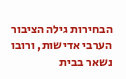הבחירות גילה הציבור הערבי אדישות, ורובו נשאר בבית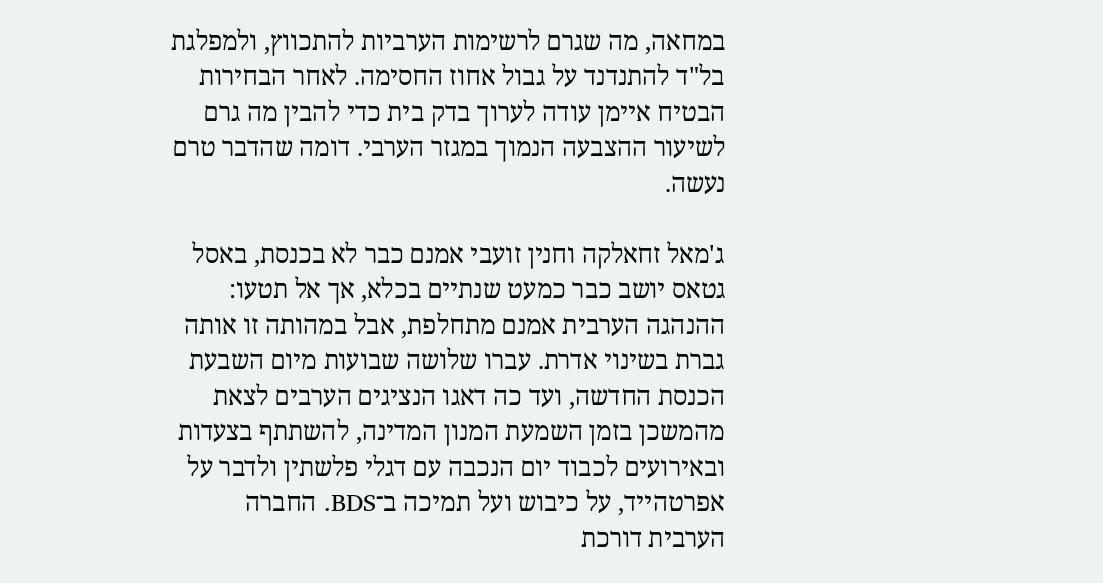במחאה, מה שגרם לרשימות הערביות להתכווץ, ולמפלגת בל"ד להתנדנד על גבול אחוז החסימה. לאחר הבחירות הבטיח איימן עודה לערוך בדק בית כדי להבין מה גרם לשיעור ההצבעה הנמוך במגזר הערבי. דומה שהדבר טרם נעשה.

ג'מאל זחאלקה וחנין זועבי אמנם כבר לא בכנסת, באסל גטאס יושב כבר כמעט שנתיים בכלא, אך אל תטעו: ההנהגה הערבית אמנם מתחלפת, אבל במהותה זו אותה גברת בשינוי אדרת. עברו שלושה שבועות מיום השבעת הכנסת החדשה, ועד כה דאגו הנציגים הערבים לצאת מהמשכן בזמן השמעת המנון המדינה, להשתתף בצעדות ובאירועים לכבוד יום הנכבה עם דגלי פלשתין ולדבר על אפרטהייד, על כיבוש ועל תמיכה ב־BDS. החברה הערבית דורכת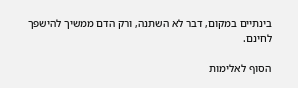בינתיים במקום, דבר לא השתנה, ורק הדם ממשיך להישפך לחינם.

הסוף לאלימות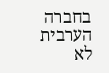בחברה הערבית לא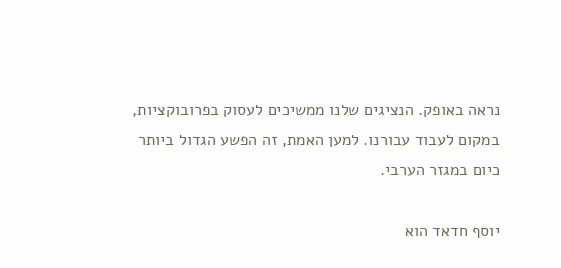נראה באופק. הנציגים שלנו ממשיכים לעסוק בפרובוקציות, במקום לעבוד עבורנו. למען האמת, זה הפשע הגדול ביותר כיום במגזר הערבי.

יוסף חדאד הוא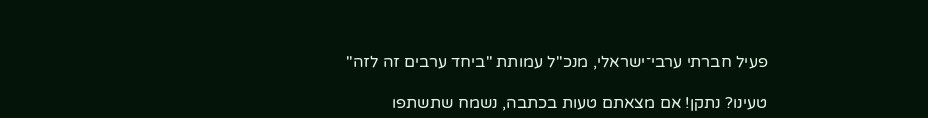פעיל חברתי ערבי־ישראלי, מנכ"ל עמותת "ביחד ערבים זה לזה"

טעינו? נתקן! אם מצאתם טעות בכתבה, נשמח שתשתפו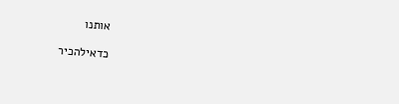אותנו

כדאילהכיר